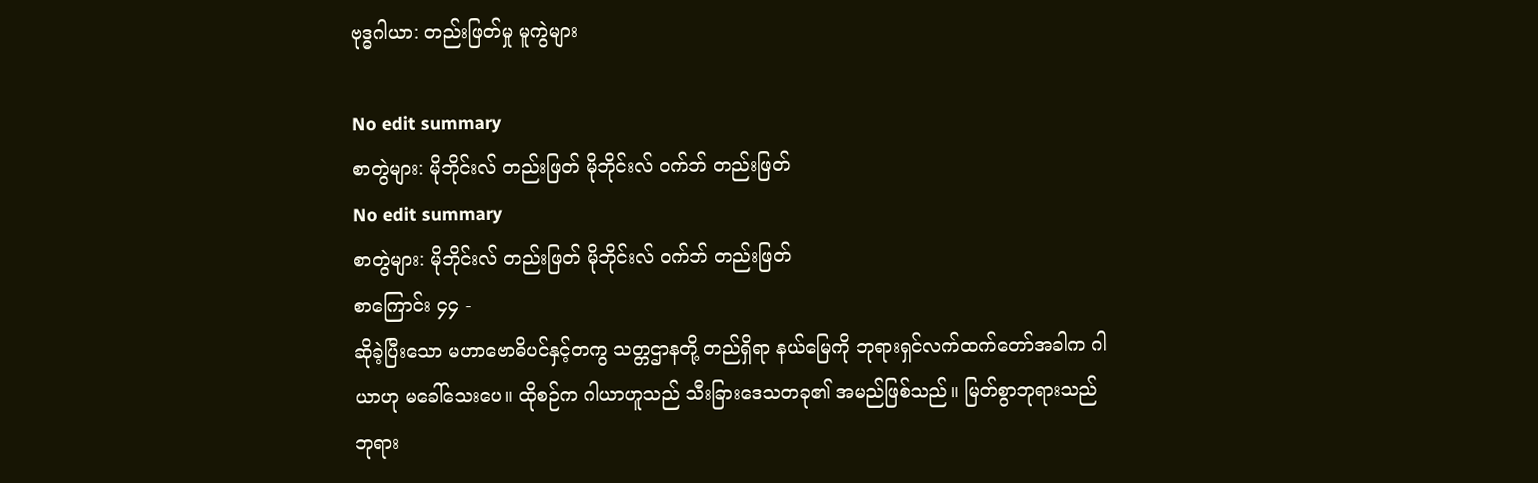ဗုဒ္ဓဂါယာ: တည်းဖြတ်မှု မူကွဲများ

No edit summary
စာတွဲများ: မိုဘိုင်းလ် တည်းဖြတ် မိုဘိုင်းလ် ဝက်ဘ် တည်းဖြတ်
No edit summary
စာတွဲများ: မိုဘိုင်းလ် တည်းဖြတ် မိုဘိုင်းလ် ဝက်ဘ် တည်းဖြတ်
စာကြောင်း ၄၄ -
ဆိုခဲ့ပြီးသော မဟာဗောဓိပင်နှင့်တကွ သတ္တဌာနတို့ တည်ရှိရာ နယ်မြေကို ဘုရားရှင်လက်ထက်တော်အခါက ဂါယာဟု မခေါ်သေးပေ။ ထိုစဉ်က ဂါယာဟူသည် သီးခြားဒေသတခု၏ အမည်ဖြစ်သည်။ မြတ်စွာဘုရားသည် ဘုရား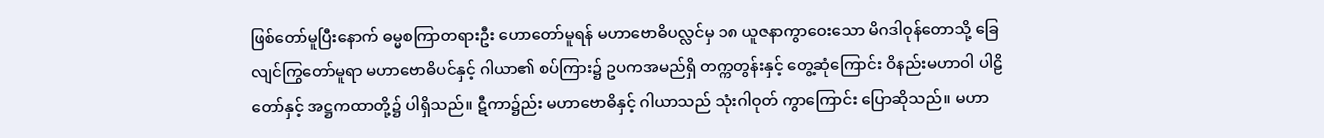ဖြစ်တော်မူပြီးနောက် ဓမ္မစကြာတရားဦး ဟောတော်မူရန် မဟာဗောဓိပလ္လင်မှ ၁၈ ယူဇနာကွာဝေးသော မိဂဒါဝုန်တောသို့ ခြေလျင်ကြွတော်မူရာ မဟာဗောဓိပင်နှင့် ဂါယာ၏ စပ်ကြား၌ ဥပကအမည်ရှိ တက္ကတွန်းနှင့် တွေ့ဆုံကြောင်း ဝိနည်းမဟာဝါ ပါဠိတော်နှင့် အဋ္ဌကထာတို့၌ ပါရှိသည်။ ဋီကာ၌ည်း မဟာဗောဓိနှင့် ဂါယာသည် သုံးဂါဝုတ် ကွာကြောင်း ပြောဆိုသည်။ မဟာ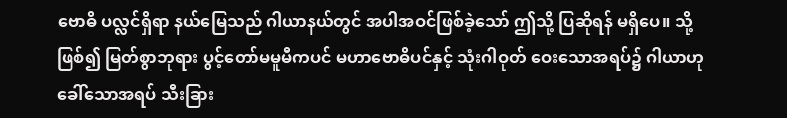ဗောဓိ ပလ္လင်ရှိရာ နယ်မြေသည် ဂါယာနယ်တွင် အပါအဝင်ဖြစ်ခဲ့သော် ဤသို့ ပြဆိုရန် မရှိပေ။ သို့ဖြစ်၍ မြတ်စွာဘုရား ပွင့်တော်မမူမီကပင် မဟာဗောဓိပင်နှင့် သုံးဂါဝုတ် ဝေးသောအရပ်၌ ဂါယာဟုခေါ်သောအရပ် သီးခြား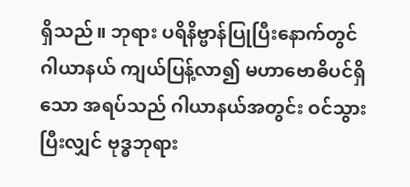ရှိသည်။ ဘုရား ပရိနိဗ္ဗာန်ပြုပြီးနောက်တွင် ဂါယာနယ် ကျယ်ပြန့်လာ၍ မဟာဗောဓိပင်ရှိသော အရပ်သည် ဂါယာနယ်အတွင်း ဝင်သွားပြီးလျှင် ဗုဒ္ဓဘုရား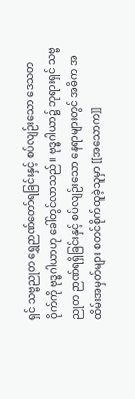ရှင် သဗ္ဗညုတ ရွှေဉာဏ်တော်ရခြင်းနှင့် စပ်လျဉ်းသော ဒေသတဝိုက်ကို ဗုဒ္ဓဂါယာဟု ခေါ်တွင်လာသည်။ ဗုဒ္ဓဂါယာ၌ ဘုရားရှင် သဗ္ဗညုတ ဉာဏ်ရရှိခြင်းနှင့် စပ်လျဉ်းသော နေရာများတွင် အဓိက အထိမ်းအမှတ်များ စတင်စိုက်ထူခဲ့သူမှာ [[အသောက]]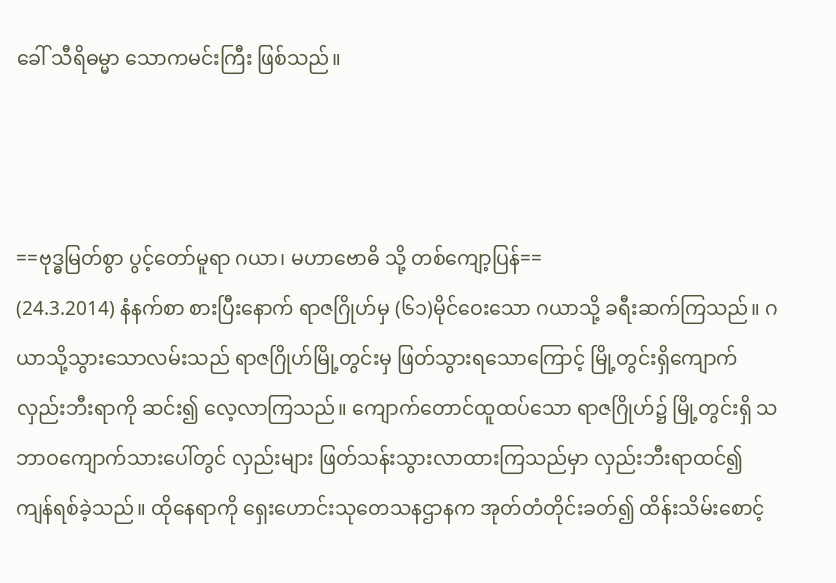ခေါ် သီရိဓမ္မာ သောကမင်းကြီး ဖြစ်သည်။



==ဗုဒ္ဓမြတ်စွာ ပွင့်တော်မူရာ ဂယာ၊ မဟာဗောဓိ သို့ တစ်ကျော့ပြန်==
(24.3.2014) နံနက်စာ စားပြီးနောက် ရာဇဂြိုဟ်မှ (၆၁)မိုင်ဝေးသော ဂယာသို့ ခရီးဆက်ကြသည်။ ဂယာသို့သွားသောလမ်းသည် ရာဇဂြိုဟ်မြို့တွင်းမှ ဖြတ်သွားရသောကြောင့် မြို့တွင်းရှိကျောက်လှည်းဘီးရာကို ဆင်း၍ လေ့လာကြသည်။ ကျောက်တောင်ထူထပ်သော ရာဇဂြိုဟ်၌ မြို့တွင်းရှိ သဘာဝကျောက်သားပေါ်တွင် လှည်းများ ဖြတ်သန်းသွားလာထားကြသည်မှာ လှည်းဘီးရာထင်၍ ကျန်ရစ်ခဲ့သည်။ ထိုနေရာကို ရှေးဟောင်းသုတေသနဌာနက အုတ်တံတိုင်းခတ်၍ ထိန်းသိမ်းစောင့်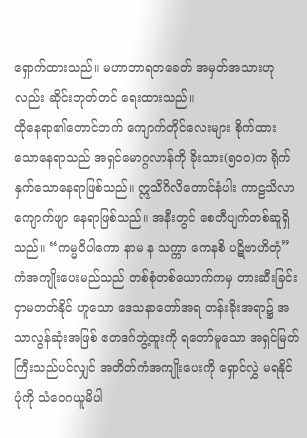ရှောက်ထားသည်။ မဟာဘာရတခေတ် အမှတ်အသားဟုလည်း ဆိုင်းဘုတ်တင် ရေးထားသည်။
ထိုနေရာ၏တောင်ဘက် ကျောက်တိုင်လေးများ စိုက်ထားသောနေရာသည် အရှင်မောဂ္ဂလာန်ကို ခိုးသား(၅၀၀)က ရိုက်နှက်သောနေရာဖြစ်သည်။ ဣသိဂိလိတောင်နံပါး ကာဠသိလာကျောက်ဖျာ နေရာဖြစ်သည်။ အနီးတွင် စေတီပျက်တစ်ဆူရှိသည်။ “ကမ္မဝိပါကော နာမ န သက္ကာ ကေနစိ ပဋိဗာဟိတုံ” ကံအကျိုးပေးမည်သည် တစ်စုံတစ်ယောက်ကမှ တားဆီးခြင်းငှာမတတ်နိုင် ဟူသော ဒေသနာတော်အရ တန်းခိုးအရာ၌ အသာလွန်ဆုံးအဖြစ် ဧတဒဂ်ဘွဲ့ထူးကို ရတော်မူသော အရှင်မြတ်ကြီးသည်ပင်လျှင် အတိတ်ကံအကျိုးပေးကို ရှောင်လွှဲ မရနိုင်ပုံကို သံဝေဂယူမိပါ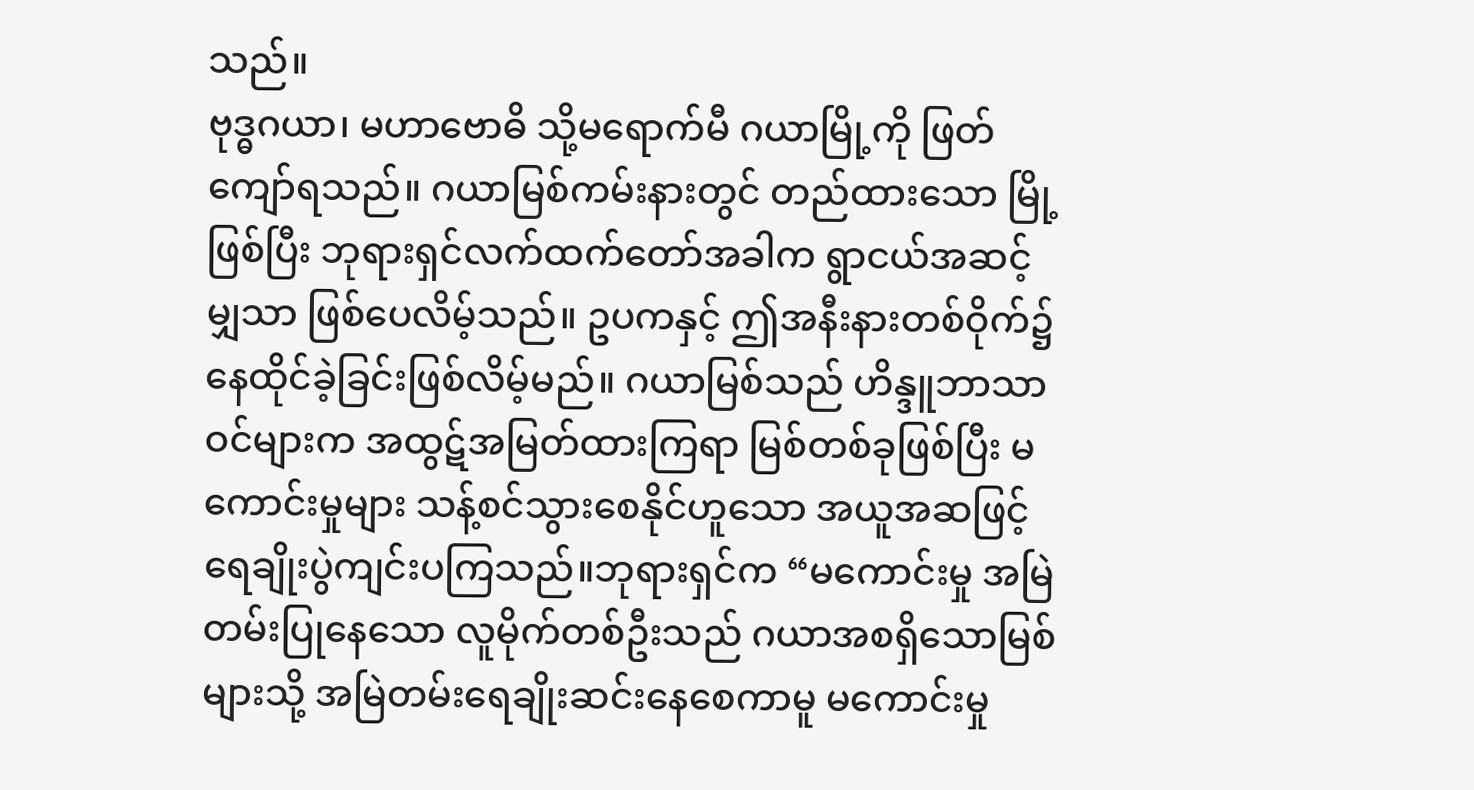သည်။
ဗုဒ္ဓဂယာ၊ မဟာဗောဓိ သို့မရောက်မီ ဂယာမြို့ကို ဖြတ်ကျော်ရသည်။ ဂယာမြစ်ကမ်းနားတွင် တည်ထားသော မြို့ဖြစ်ပြီး ဘုရားရှင်လက်ထက်တော်အခါက ရွာငယ်အဆင့်မျှသာ ဖြစ်ပေလိမ့်သည်။ ဥပကနှင့် ဤအနီးနားတစ်ဝိုက်၌ နေထိုင်ခဲ့ခြင်းဖြစ်လိမ့်မည်။ ဂယာမြစ်သည် ဟိန္ဒူဘာသာဝင်များက အထွဋ်အမြတ်ထားကြရာ မြစ်တစ်ခုဖြစ်ပြီး မကောင်းမှုများ သန့်စင်သွားစေနိုင်ဟူသော အယူအဆဖြင့် ရေချိုးပွဲကျင်းပကြသည်။ဘုရားရှင်က “မကောင်းမှု အမြဲတမ်းပြုနေသော လူမိုက်တစ်ဦးသည် ဂယာအစရှိသောမြစ်များသို့ အမြဲတမ်းရေချိုးဆင်းနေစေကာမူ မကောင်းမှု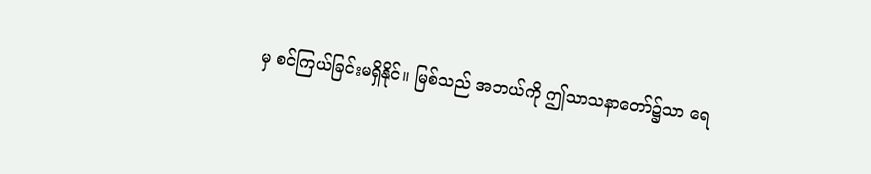မှ စင်ကြယ်ခြင်းမရှိနိုင်။ မြစ်သည် အဘယ်ကို ဤသာသနာတော်၌သာ ရေ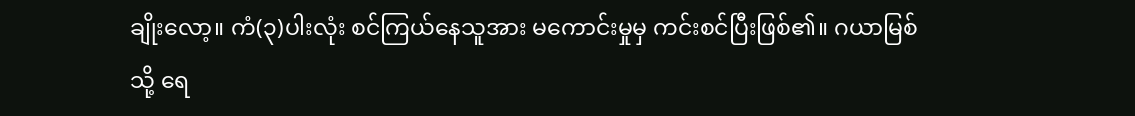ချိုးလော့။ ကံ(၃)ပါးလုံး စင်ကြယ်နေသူအား မကောင်းမှုမှ ကင်းစင်ပြီးဖြစ်၏။ ဂယာမြစ်သို့ ရေ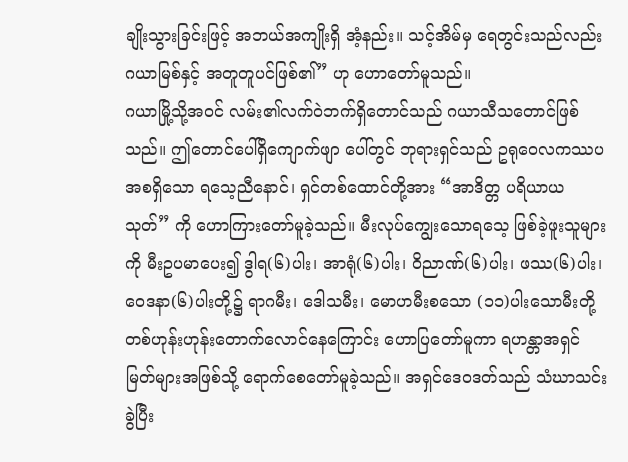ချိုးသွားခြင်းဖြင့် အဘယ်အကျိုးရှိ အံ့နည်း။ သင့်အိမ်မှ ရေတွင်းသည်လည်း ဂယာမြစ်နှင့် အတူတူပင်ဖြစ်၏” ဟု ဟောတော်မူသည်။
ဂယာမြို့သို့အဝင် လမ်း၏လက်ဝဲဘက်ရှိတောင်သည် ဂယာသီသတောင်ဖြစ်သည်။ ဤတောင်ပေါ်ရှိကျောက်ဖျာ ပေါ်တွင် ဘုရားရှင်သည် ဥရုဝေလကဿပ အစရှိသော ရသေ့ညီနောင်၊ ရှင်တစ်ထောင်တို့အား “အာဒိတ္တ ပရိယာယ သုတ်” ကို ဟောကြားတော်မူခဲ့သည်။ မီးလုပ်ကျွေးသောရသေ့ ဖြစ်ခဲ့ဖူးသူများကို မီးဥပမာပေး၍ ဒွါရ(၆)ပါး၊ အာရုံ(၆)ပါး၊ ဝိညာဏ်(၆)ပါး၊ ဖဿ(၆)ပါး၊ ဝေဒနာ(၆)ပါးတို့၌ ရာဂမီး၊ ဒေါသမီး၊ မောဟမီးစသော (၁၁)ပါးသောမီးတို့ တစ်ဟုန်းဟုန်းတောက်လောင်နေကြောင်း ဟောပြတော်မူကာ ရဟန္တာအရှင်မြတ်များအဖြစ်သို့ ရောက်စေတော်မူခဲ့သည်။ အရှင်ဒေဝဒတ်သည် သံဃာသင်းခွဲပြီး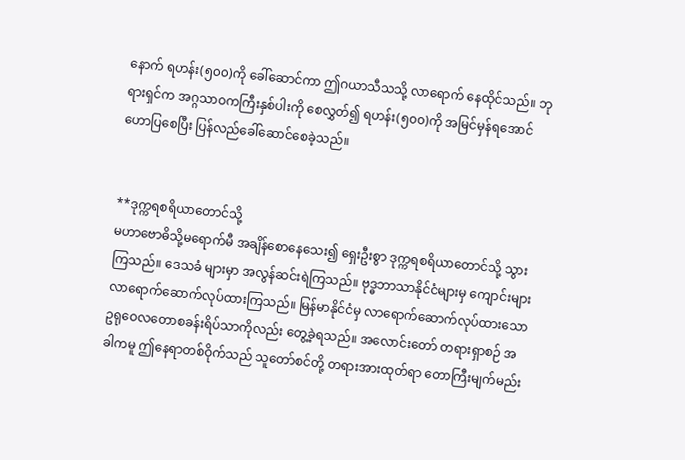နောက် ရဟန်း(၅၀၀)ကို ခေါ်ဆောင်ကာ ဤဂယာသီသသို့ လာရောက် နေထိုင်သည်။ ဘုရားရှင်က အဂ္ဂသာဝကကြီးနှစ်ပါးကို စေလွှတ်၍ ရဟန်း(၅၀၀)ကို အမြင်မှန်ရအောင် ဟောပြစေပြီး ပြန်လည်ခေါ်ဆောင်စေခဲ့သည်။


**ဒုက္ကရစရိယာတောင်သို့
မဟာဗောဓိသို့မရောက်မီ အချိန်စောနေသေး၍ ရှေးဦးစွာ ဒုက္ကရစရိယာတောင်သို့ သွားကြသည်။ ဒေသခံ များမှာ အလွန်ဆင်းရဲကြသည်။ ဗုဒ္ဓဘာသာနိုင်ငံများမှ ကျောင်းများ လာရောက်ဆောက်လုပ်ထားကြသည်။ မြန်မာနိုင်ငံမှ လာရောက်ဆောက်လုပ်ထားသော ဥရုဝေလတောစခန်းရိပ်သာကိုလည်း တွေ့ခဲ့ရသည်။ အလောင်းတော် တရားရှာစဉ် အခါကမူ ဤနေရာတစ်ဝိုက်သည် သူတော်စင်တို့ တရားအားထုတ်ရာ တောကြီးမျက်မည်း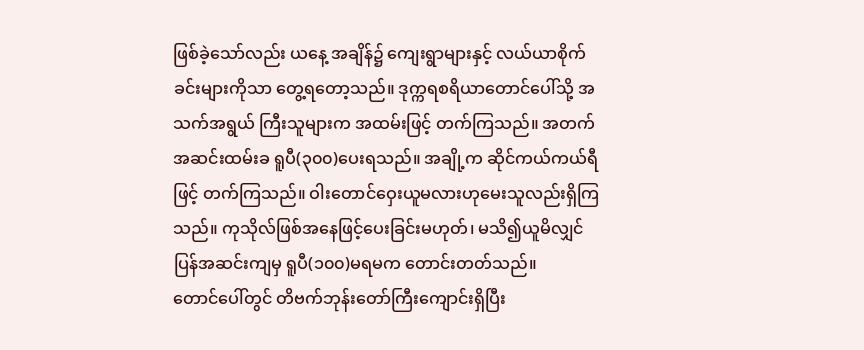ဖြစ်ခဲ့သော်လည်း ယနေ့ အချိန်၌ ကျေးရွာများနှင့် လယ်ယာစိုက်ခင်းများကိုသာ တွေ့ရတော့သည်။ ဒုက္ကရစရိယာတောင်ပေါ်သို့ အသက်အရွယ် ကြီးသူများက အထမ်းဖြင့် တက်ကြသည်။ အတက်အဆင်းထမ်းခ ရူပီ(၃၀၀)ပေးရသည်။ အချို့က ဆိုင်ကယ်ကယ်ရီဖြင့် တက်ကြသည်။ ဝါးတောင်ဝှေးယူမလားဟုမေးသူလည်းရှိကြသည်။ ကုသိုလ်ဖြစ်အနေဖြင့်ပေးခြင်းမဟုတ်၊ မသိ၍ယူမိလျှင် ပြန်အဆင်းကျမှ ရူပီ(၁၀၀)မရမက တောင်းတတ်သည်။
တောင်ပေါ်တွင် တိဗက်ဘုန်းတော်ကြီးကျောင်းရှိပြီး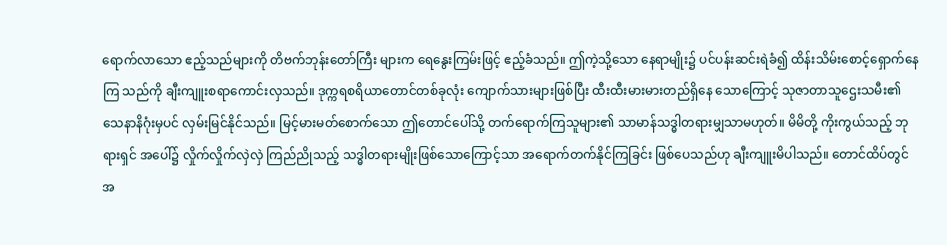ရောက်လာသော ဧည့်သည်များကို တိဗက်ဘုန်းတော်ကြီး များက ရေနွေးကြမ်းဖြင့် ဧည့်ခံသည်။ ဤကဲ့သို့သော နေရာမျိုး၌ ပင်ပန်းဆင်းရဲခံ၍ ထိန်းသိမ်းစောင့်ရှောက်နေကြ သည်ကို ချီးကျူးစရာကောင်းလှသည်။ ဒုက္ကရစရိယာတောင်တစ်ခုလုံး ကျောက်သားများဖြစ်ပြီး ထီးထီးမားမားတည်ရှိနေ သောကြောင့် သုဇာတာသူဌေးသမီး၏ သေနာနိဂုံးမှပင် လှမ်းမြင်နိုင်သည်။ မြင့်မားမတ်စောက်သော ဤတောင်ပေါ်သို့ တက်ရောက်ကြသူများ၏ သာမာန်သဒ္ဓါတရားမျှသာမဟုတ်။ မိမိတို့ ကိုးကွယ်သည့် ဘုရားရှင် အပေါ်၌ လှိုက်လှိုက်လှဲလှဲ ကြည်ညိုသည့် သဒ္ဓါတရားမျိုးဖြစ်သောကြောင့်သာ အရောက်တက်နိုင်ကြခြင်း ဖြစ်ပေသည်ဟု ချီးကျူးမိပါသည်။ တောင်ထိပ်တွင် အ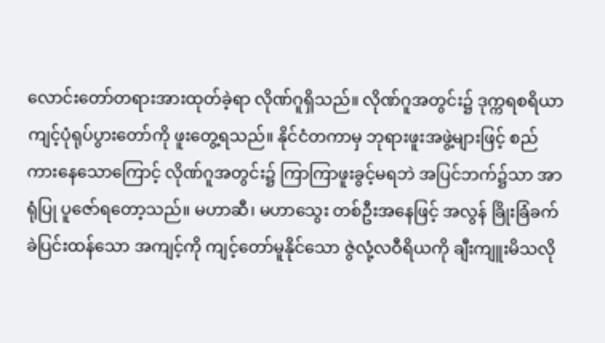လောင်းတော်တရားအားထုတ်ခဲ့ရာ လိုဏ်ဂူရှိသည်။ လိုဏ်ဂူအတွင်း၌ ဒုက္ကရစရိယာ ကျင့်ပုံရုပ်ပွားတော်ကို ဖူးတွေ့ရသည်။ နိုင်ငံတကာမှ ဘုရားဖူးအဖွဲ့များဖြင့် စည်ကားနေသောကြောင့် လိုဏ်ဂူအတွင်း၌ ကြာကြာဖူးခွင့်မရဘဲ အပြင်ဘက်၌သာ အာရုံပြု ပူဇော်ရတော့သည်။ မဟာဆီ၊ မဟာသွေး တစ်ဦးအနေဖြင့် အလွန် ခြိုးခြံခက်ခဲပြင်းထန်သော အကျင့်ကို ကျင့်တော်မူနိုင်သော ဇွဲလုံ့လဝီရိယကို ချီးကျူးမိသလို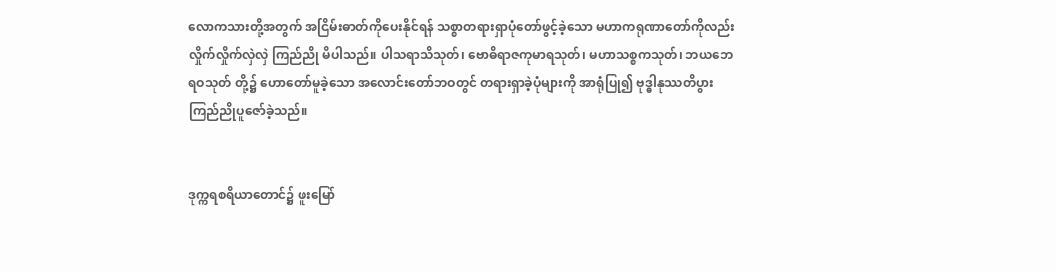လောကသားတို့အတွက် အငြိမ်းဓာတ်ကိုပေးနိုင်ရန် သစ္စာတရားရှာပုံတော်ဖွင့်ခဲ့သော မဟာကရုဏာတော်ကိုလည်း လှိုက်လှိုက်လှဲလှဲ ကြည်ညို မိပါသည်။ ပါသရာသိသုတ်၊ ဗောဓိရာဇကုမာရသုတ်၊ မဟာသစ္စကသုတ်၊ ဘယဘေရဝသုတ် တို့၌ ဟောတော်မူခဲ့သော အလောင်းတော်ဘဝတွင် တရားရှာခဲ့ပုံများကို အာရုံပြု၍ ဗုဒ္ဓါနုဿတိပွားကြည်ညိုပူဇော်ခဲ့သည်။


ဒုက္ကရစရိယာတောင်၌ ဖူးမြော်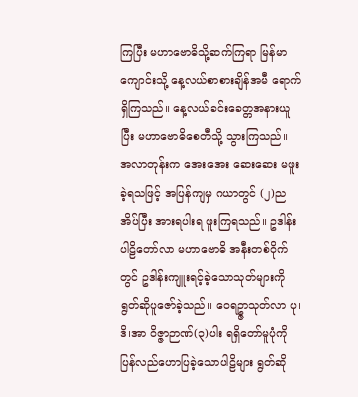ကြပြီး မဟာဗောဓိသို့ဆက်ကြရာ မြန်မာကျောင်းသို့ နေ့လယ်စာစားချိန်အမီ ရောက်ရှိကြသည်။ နေ့လယ်ခင်းခေတ္တအနားယူပြီး မဟာဗောဓိစေတီသို့ သွားကြသည်။ အလာတုန်းက အေးအေး ဆေးဆေး မဖူးခဲ့ရသဖြင့် အပြန်ကျမှ ဂယာတွင် (၂)ညအိပ်ပြီး အားရပါးရ ဖူးကြရသည်။ ဥဒါန်းပါဠိတော်လာ မဟာဗောဓိ အနီးတစ်ဝိုက်တွင် ဥဒါန်းကျူးရင့်ခဲ့သောသုတ်များကို ရွတ်ဆိုပူဇော်ခဲ့သည်။ ဝေရဥ္ဇာသုတ်လာ ပု၊ဒိ၊အာ ဝိဇ္ဇာဉာဏ်(၃)ပါး ရရှိတော်မူပုံကို ပြန်လည်ဟောပြခဲ့သောပါဠိများ ရွတ်ဆို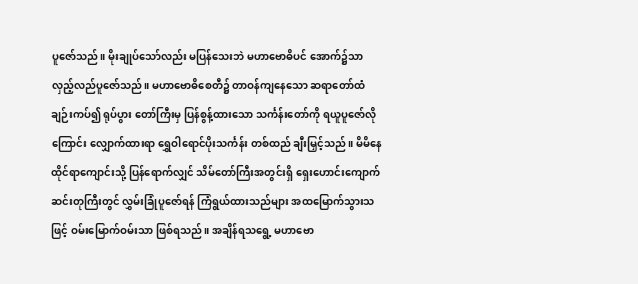ပူဇော်သည်။ မိုးချုပ်သော်လည်း မပြန်သေးဘဲ မဟာဗောဓိပင် အောက်၌သာ လှည့်လည်ပူဇော်သည်။ မဟာဗောဓိစေတီ၌ တာဝန်ကျနေသော ဆရာတော်ထံချဉ်းကပ်၍ ရုပ်ပွား တော်ကြီးမှ ပြန်စွန့်ထားသော သင်္ကန်းတော်ကို ရယူပူဇော်လိုကြောင်း လျှောက်ထားရာ ရွှေဝါရောင်ပိုးသင်္ကန်း တစ်ထည် ချီးမြှင့်သည်။ မိမိနေထိုင်ရာကျောင်းသို့ ပြန်ရောက်လျှင် သိမ်တော်ကြီးအတွင်းရှိ ရှေးဟောင်းကျောက်ဆင်းတုကြီးတွင် လွှမ်းခြုံပူဇော်ရန် ကြံရွယ်ထားသည်များ အထမြောက်သွားသဖြင့် ဝမ်းမြောက်ဝမ်းသာ ဖြစ်ရသည်။ အချိန်ရသရွေ့ မဟာဗော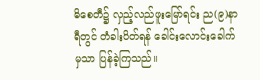ဓိစေတီ၌ လှည့်လည်ဖူးမြော်ရင်း ည(၉)နာရီတွင် တံခါးပိတ်ရန် ခေါင်းလောင်းခေါက်မှသာ ပြန်ခဲ့ကြသည်။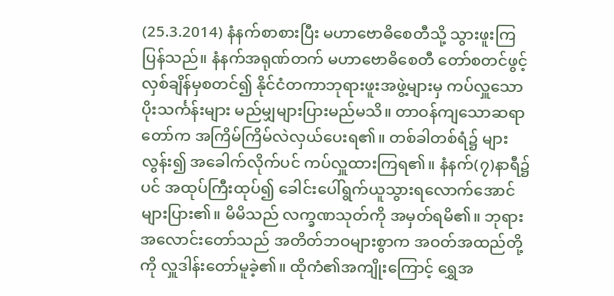(25.3.2014) နံနက်စာစားပြီး မဟာဗောဓိစေတီသို့ သွားဖူးကြပြန်သည်။ နံနက်အရုဏ်တက် မဟာဗောဓိစေတီ တော်စတင်ဖွင့်လှစ်ချိန်မှစတင်၍ နိုင်ငံတကာဘုရားဖူးအဖွဲ့များမှ ကပ်လှူသောပိုးသင်္ကန်းများ မည်မျှများပြားမည်မသိ။ တာဝန်ကျသောဆရာတော်က အကြိမ်ကြိမ်လဲလှယ်ပေးရ၏။ တစ်ခါတစ်ရံ၌ များလွန်း၍ အခေါက်လိုက်ပင် ကပ်လှူထားကြရ၏။ နံနက်(၇)နာရီ၌ပင် အထုပ်ကြီးထုပ်၍ ခေါင်းပေါ်ရွက်ယူသွားရလောက်အောင် များပြား၏။ မိမိသည် လက္ခဏသုတ်ကို အမှတ်ရမိ၏။ ဘုရားအလောင်းတော်သည် အတိတ်ဘဝများစွာက အဝတ်အထည်တို့ကို လှူဒါန်းတော်မူခဲ့၏။ ထိုကံ၏အကျိုးကြောင့် ရွှေအ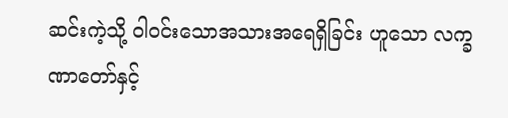ဆင်းကဲ့သို့ ဝါဝင်းသောအသားအရေရှိခြင်း ဟူသော လက္ခဏာတော်နှင့်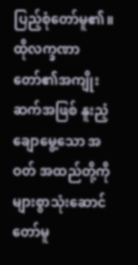ပြည့်စုံတော်မူ၏။ ထိုလက္ခဏာတော်၏အကျိုးဆက်အဖြစ် နူးညံ့ချောမွေ့သော အဝတ် အထည်တို့ကို များစွာသုံးဆောင်တော်မူ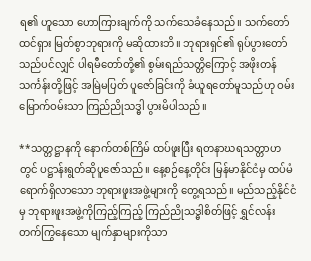ရ၏ ဟူသော ဟောကြားချက်ကို သက်သေခံနေသည်။ သက်တော်ထင်ရှား မြတ်စွာဘုရားကို မဆိုထားဘိ။ ဘုရားရှင်၏ ရုပ်ပွားတော်သည်ပင်လျှင် ပါရမီတော်တို့၏ စွမ်းရည်သတ္တိကြောင့် အဖိုးတန်သင်္ကန်းတို့ဖြင့် အမြဲမပြတ် ပူဇော်ခြင်းကို ခံယူရတော်မူသည်ဟု ဝမ်းမြောက်ဝမ်းသာ ကြည်ညိုသဒ္ဓါ ပွားမိပါသည်။

**သတ္တဋ္ဌာနကို နောက်တစ်ကြိမ် ထပ်ဖူးပြီး ရတနာဃရသတ္တာဟတွင် ပဋ္ဌာန်းရွတ်ဆိုပူဇော်သည်။ နေ့စဉ်နေ့တိုင်း မြန်မာနိုင်ငံမှ ထပ်မံရောက်ရှိလာသော ဘုရားဖူးအဖွဲ့များကို တွေ့ရသည်။ မည်သည့်နိုင်ငံမှ ဘုရားဖူးအဖွဲ့ကိုကြည့်ကြည့် ကြည်ညိုသဒ္ဓါစိတ်ဖြင့် ရွှင်လန်း တက်ကြွနေသော မျက်နှာများကိုသာ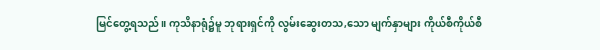မြင်တွေ့ရသည်။ ကုသိနာရုံ၌မူ ဘုရားရှင်ကို လွမ်းဆွေးတသ,သော မျက်နှာများ ကိုယ်စီကိုယ်စီ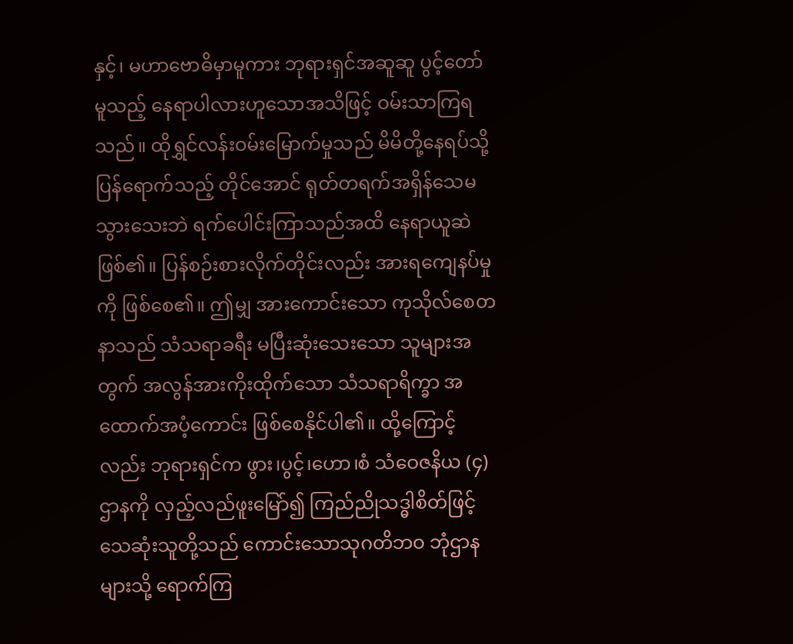နှင့်၊ မဟာဗောဓိမှာမူကား ဘုရားရှင်အဆူဆူ ပွင့်တော်မူသည့် နေရာပါလားဟူသောအသိဖြင့် ဝမ်းသာကြရသည်။ ထိုရွှင်လန်းဝမ်းမြောက်မှုသည် မိမိတို့နေရပ်သို့ ပြန်ရောက်သည့် တိုင်အောင် ရုတ်တရက်အရှိန်သေမသွားသေးဘဲ ရက်ပေါင်းကြာသည်အထိ နေရာယူဆဲဖြစ်၏။ ပြန်စဉ်းစားလိုက်တိုင်းလည်း အားရကျေနပ်မှုကို ဖြစ်စေ၏။ ဤမျှ အားကောင်းသော ကုသိုလ်စေတနာသည် သံသရာခရီး မပြီးဆုံးသေးသော သူများအတွက် အလွန်အားကိုးထိုက်သော သံသရာရိက္ခာ အထောက်အပံ့ကောင်း ဖြစ်စေနိုင်ပါ၏။ ထို့ကြောင့်လည်း ဘုရားရှင်က ဖွား၊ပွင့်၊ဟော၊စံ သံဝေဇနိယ (၄)ဌာနကို လှည့်လည်ဖူးမြော်၍ ကြည်ညိုသဒ္ဓါစိတ်ဖြင့် သေဆုံးသူတို့သည် ကောင်းသောသုဂတိဘဝ ဘုံဌာနများသို့ ရောက်ကြ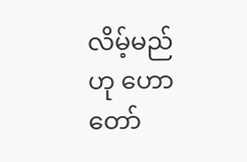လိမ့်မည်ဟု ဟောတော်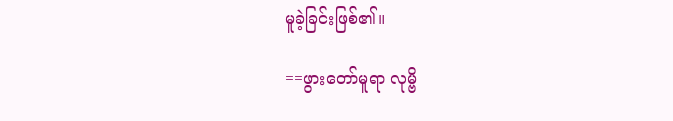မူခဲ့ခြင်းဖြစ်၏။

==ဖွားတော်မူရာ လုမ္ဗိ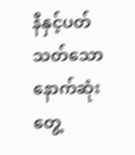နီနှင့်ပတ်သတ်သော နောက်ဆုံးတွေ့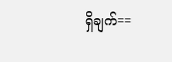ရှိချက်==